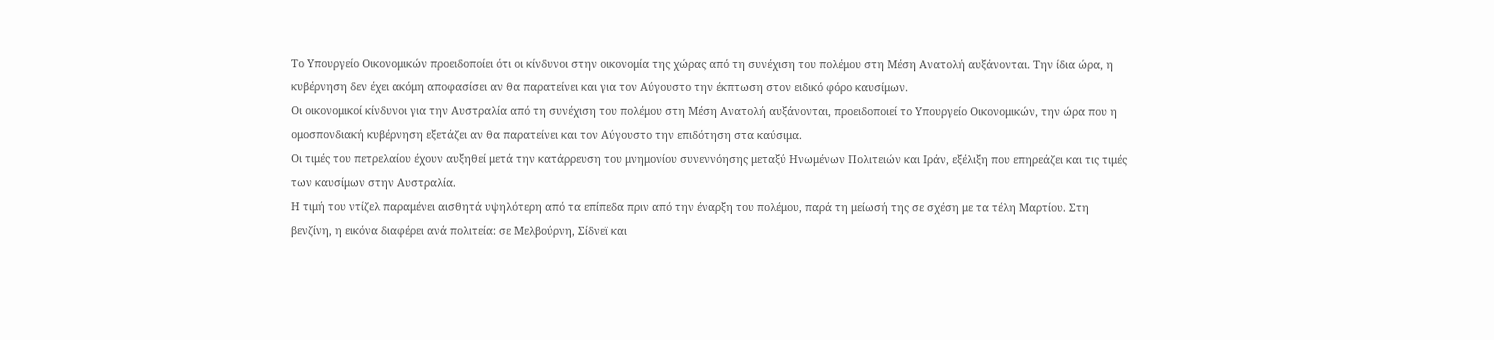Το Υπουργείο Οικονομικών προειδοποίει ότι οι κίνδυνοι στην οικονομία της χώρας από τη συνέχιση του πολέμου στη Μέση Ανατολή αυξάνονται. Την ίδια ώρα, η κυβέρνηση δεν έχει ακόμη αποφασίσει αν θα παρατείνει και για τον Αύγουστο την έκπτωση στον ειδικό φόρο καυσίμων.
Οι οικονομικοί κίνδυνοι για την Αυστραλία από τη συνέχιση του πολέμου στη Μέση Ανατολή αυξάνονται, προειδοποιεί το Υπουργείο Οικονομικών, την ώρα που η ομοσπονδιακή κυβέρνηση εξετάζει αν θα παρατείνει και τον Αύγουστο την επιδότηση στα καύσιμα.
Οι τιμές του πετρελαίου έχουν αυξηθεί μετά την κατάρρευση του μνημονίου συνεννόησης μεταξύ Ηνωμένων Πολιτειών και Ιράν, εξέλιξη που επηρεάζει και τις τιμές των καυσίμων στην Αυστραλία.
Η τιμή του ντίζελ παραμένει αισθητά υψηλότερη από τα επίπεδα πριν από την έναρξη του πολέμου, παρά τη μείωσή της σε σχέση με τα τέλη Μαρτίου. Στη βενζίνη, η εικόνα διαφέρει ανά πολιτεία: σε Μελβούρνη, Σίδνεϊ και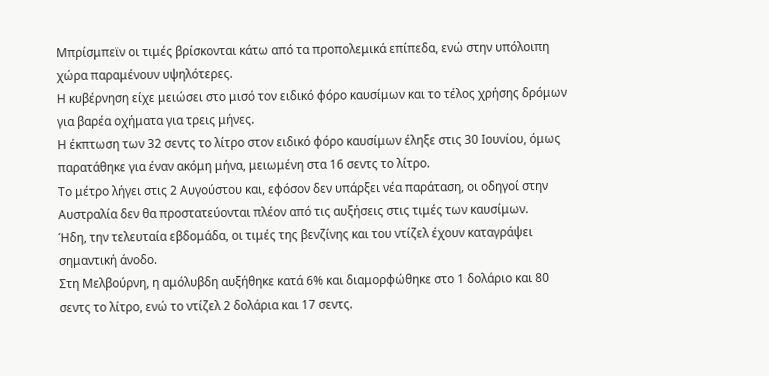Μπρίσμπεϊν οι τιμές βρίσκονται κάτω από τα προπολεμικά επίπεδα, ενώ στην υπόλοιπη χώρα παραμένουν υψηλότερες.
Η κυβέρνηση είχε μειώσει στο μισό τον ειδικό φόρο καυσίμων και το τέλος χρήσης δρόμων για βαρέα οχήματα για τρεις μήνες.
Η έκπτωση των 32 σεντς το λίτρο στον ειδικό φόρο καυσίμων έληξε στις 30 Ιουνίου, όμως παρατάθηκε για έναν ακόμη μήνα, μειωμένη στα 16 σεντς το λίτρο.
Το μέτρο λήγει στις 2 Αυγούστου και, εφόσον δεν υπάρξει νέα παράταση, οι οδηγοί στην Αυστραλία δεν θα προστατεύονται πλέον από τις αυξήσεις στις τιμές των καυσίμων.
Ήδη, την τελευταία εβδομάδα, οι τιμές της βενζίνης και του ντίζελ έχουν καταγράψει σημαντική άνοδο.
Στη Μελβούρνη, η αμόλυβδη αυξήθηκε κατά 6% και διαμορφώθηκε στο 1 δολάριο και 80 σεντς το λίτρο, ενώ το ντίζελ 2 δολάρια και 17 σεντς.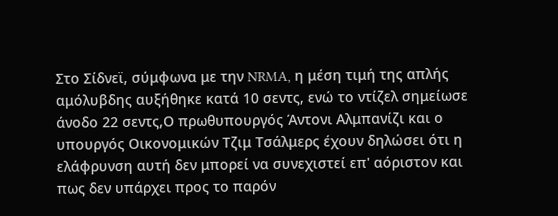Στο Σίδνεϊ, σύμφωνα με την NRMA, η μέση τιμή της απλής αμόλυβδης αυξήθηκε κατά 10 σεντς, ενώ το ντίζελ σημείωσε άνοδο 22 σεντς,Ο πρωθυπουργός Άντονι Αλμπανίζι και ο υπουργός Οικονομικών Τζιμ Τσάλμερς έχουν δηλώσει ότι η ελάφρυνση αυτή δεν μπορεί να συνεχιστεί επ' αόριστον και πως δεν υπάρχει προς το παρόν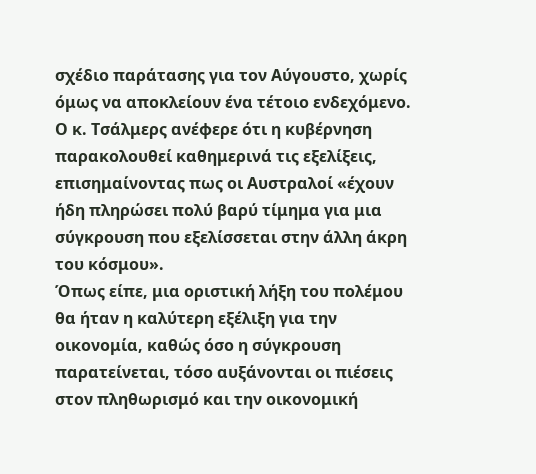σχέδιο παράτασης για τον Αύγουστο, χωρίς όμως να αποκλείουν ένα τέτοιο ενδεχόμενο.
Ο κ. Τσάλμερς ανέφερε ότι η κυβέρνηση παρακολουθεί καθημερινά τις εξελίξεις, επισημαίνοντας πως οι Αυστραλοί «έχουν ήδη πληρώσει πολύ βαρύ τίμημα για μια σύγκρουση που εξελίσσεται στην άλλη άκρη του κόσμου».
Όπως είπε, μια οριστική λήξη του πολέμου θα ήταν η καλύτερη εξέλιξη για την οικονομία, καθώς όσο η σύγκρουση παρατείνεται, τόσο αυξάνονται οι πιέσεις στον πληθωρισμό και την οικονομική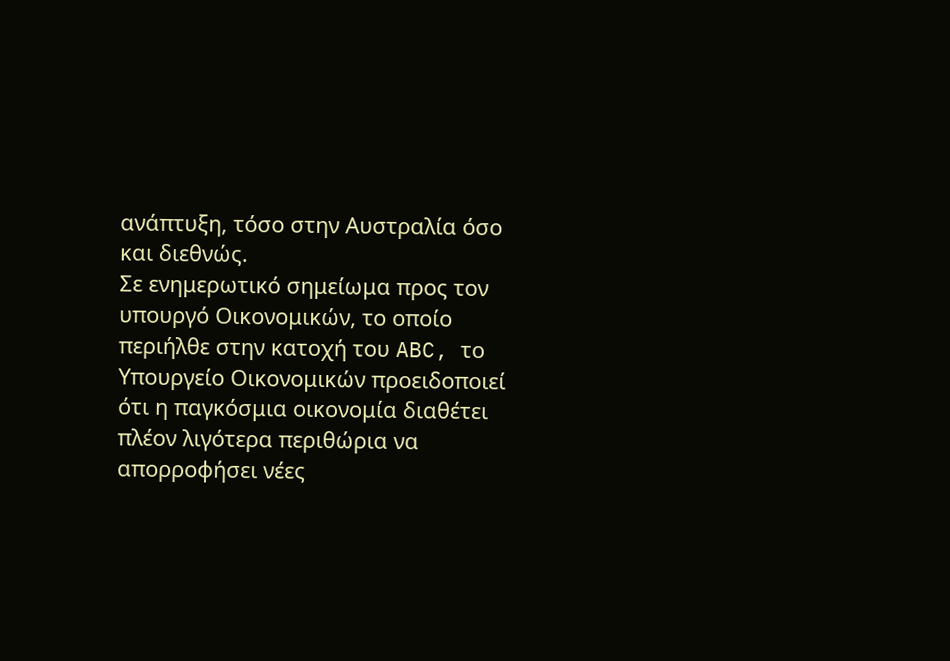ανάπτυξη, τόσο στην Αυστραλία όσο και διεθνώς.
Σε ενημερωτικό σημείωμα προς τον υπουργό Οικονομικών, το οποίο περιήλθε στην κατοχή του ABC, το Υπουργείο Οικονομικών προειδοποιεί ότι η παγκόσμια οικονομία διαθέτει πλέον λιγότερα περιθώρια να απορροφήσει νέες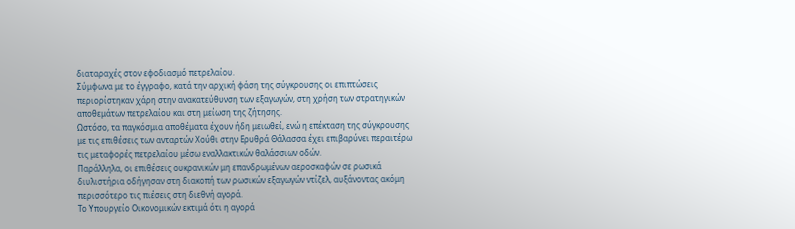διαταραχές στον εφοδιασμό πετρελαίου.
Σύμφωνα με το έγγραφο, κατά την αρχική φάση της σύγκρουσης οι επιπτώσεις περιορίστηκαν χάρη στην ανακατεύθυνση των εξαγωγών, στη χρήση των στρατηγικών αποθεμάτων πετρελαίου και στη μείωση της ζήτησης.
Ωστόσο, τα παγκόσμια αποθέματα έχουν ήδη μειωθεί, ενώ η επέκταση της σύγκρουσης με τις επιθέσεις των ανταρτών Χούθι στην Ερυθρά Θάλασσα έχει επιβαρύνει περαιτέρω τις μεταφορές πετρελαίου μέσω εναλλακτικών θαλάσσιων οδών.
Παράλληλα, οι επιθέσεις ουκρανικών μη επανδρωμένων αεροσκαφών σε ρωσικά διυλιστήρια οδήγησαν στη διακοπή των ρωσικών εξαγωγών ντίζελ, αυξάνοντας ακόμη περισσότερο τις πιέσεις στη διεθνή αγορά.
Το Υπουργείο Οικονομικών εκτιμά ότι η αγορά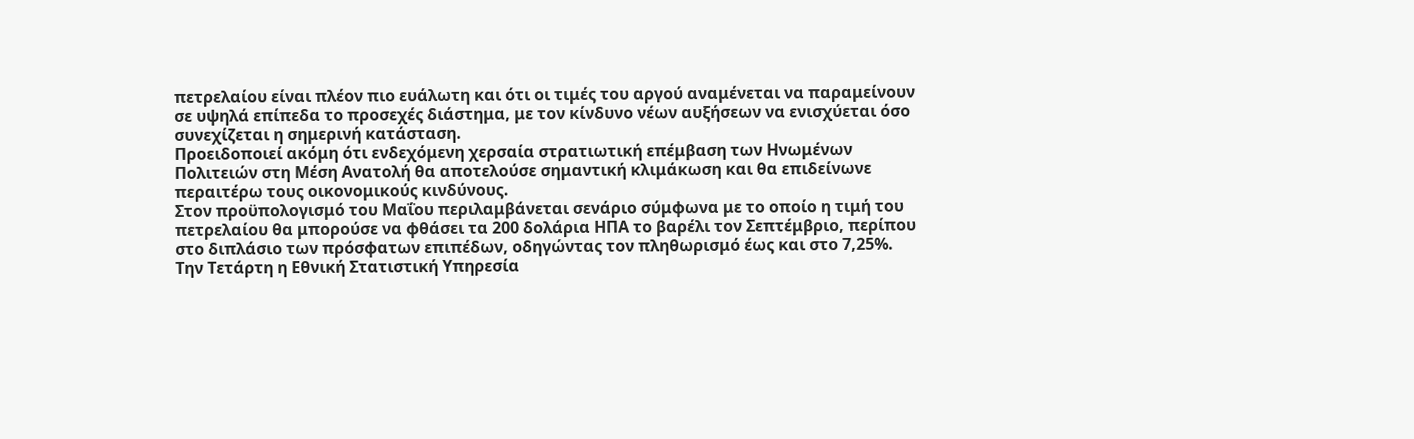πετρελαίου είναι πλέον πιο ευάλωτη και ότι οι τιμές του αργού αναμένεται να παραμείνουν σε υψηλά επίπεδα το προσεχές διάστημα, με τον κίνδυνο νέων αυξήσεων να ενισχύεται όσο συνεχίζεται η σημερινή κατάσταση.
Προειδοποιεί ακόμη ότι ενδεχόμενη χερσαία στρατιωτική επέμβαση των Ηνωμένων Πολιτειών στη Μέση Ανατολή θα αποτελούσε σημαντική κλιμάκωση και θα επιδείνωνε περαιτέρω τους οικονομικούς κινδύνους.
Στον προϋπολογισμό του Μαΐου περιλαμβάνεται σενάριο σύμφωνα με το οποίο η τιμή του πετρελαίου θα μπορούσε να φθάσει τα 200 δολάρια ΗΠΑ το βαρέλι τον Σεπτέμβριο, περίπου στο διπλάσιο των πρόσφατων επιπέδων, οδηγώντας τον πληθωρισμό έως και στο 7,25%.
Την Τετάρτη η Εθνική Στατιστική Υπηρεσία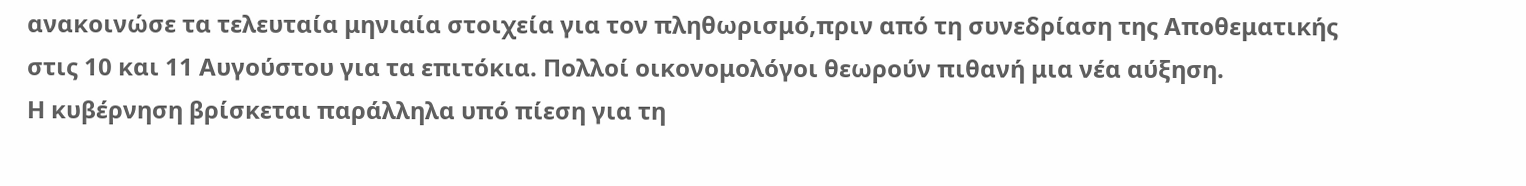ανακοινώσε τα τελευταία μηνιαία στοιχεία για τον πληθωρισμό,πριν από τη συνεδρίαση της Αποθεματικής στις 10 και 11 Αυγούστου για τα επιτόκια. Πολλοί οικονομολόγοι θεωρούν πιθανή μια νέα αύξηση.
Η κυβέρνηση βρίσκεται παράλληλα υπό πίεση για τη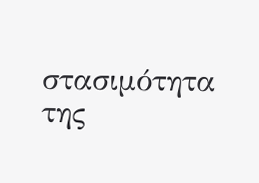στασιμότητα της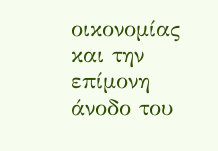οικονομίας και την επίμονη άνοδο του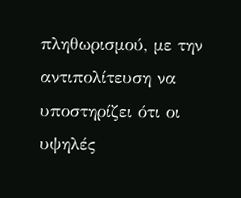πληθωρισμού, με την αντιπολίτευση να υποστηρίζει ότι οι υψηλές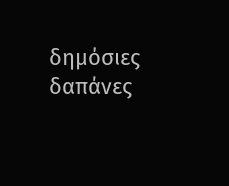δημόσιες δαπάνες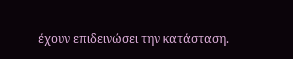έχουν επιδεινώσει την κατάσταση.